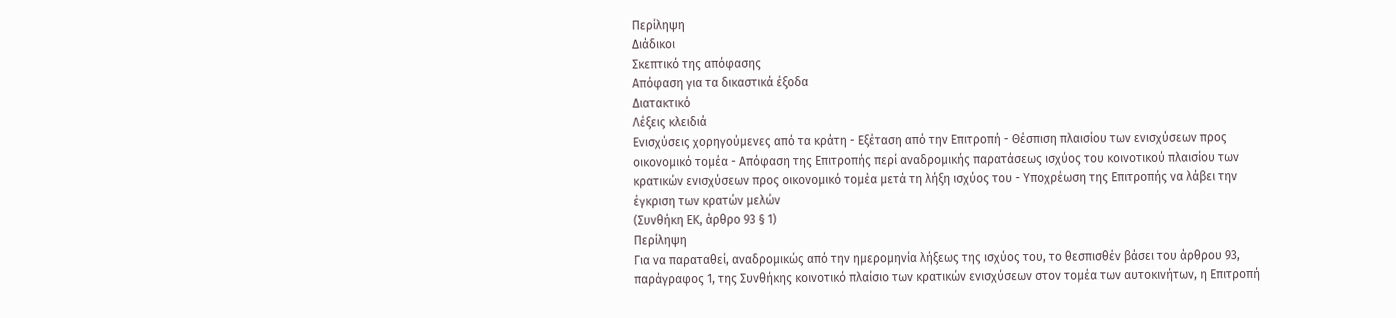Περίληψη
Διάδικοι
Σκεπτικό της απόφασης
Απόφαση για τα δικαστικά έξοδα
Διατακτικό
Λέξεις κλειδιά
Ενισχύσεις χορηγούμενες από τα κράτη - Εξέταση από την Επιτροπή - Θέσπιση πλαισίου των ενισχύσεων προς οικονομικό τομέα - Απόφαση της Επιτροπής περί αναδρομικής παρατάσεως ισχύος του κοινοτικού πλαισίου των κρατικών ενισχύσεων προς οικονομικό τομέα μετά τη λήξη ισχύος του - Υποχρέωση της Επιτροπής να λάβει την έγκριση των κρατών μελών
(Συνθήκη ΕΚ, άρθρο 93 § 1)
Περίληψη
Για να παραταθεί, αναδρομικώς από την ημερομηνία λήξεως της ισχύος του, το θεσπισθέν βάσει του άρθρου 93, παράγραφος 1, της Συνθήκης κοινοτικό πλαίσιο των κρατικών ενισχύσεων στον τομέα των αυτοκινήτων, η Επιτροπή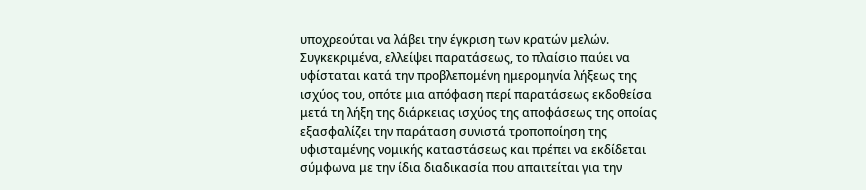υποχρεούται να λάβει την έγκριση των κρατών μελών.
Συγκεκριμένα, ελλείψει παρατάσεως, το πλαίσιο παύει να υφίσταται κατά την προβλεπομένη ημερομηνία λήξεως της ισχύος του, οπότε μια απόφαση περί παρατάσεως εκδοθείσα μετά τη λήξη της διάρκειας ισχύος της αποφάσεως της οποίας εξασφαλίζει την παράταση συνιστά τροποποίηση της υφισταμένης νομικής καταστάσεως και πρέπει να εκδίδεται σύμφωνα με την ίδια διαδικασία που απαιτείται για την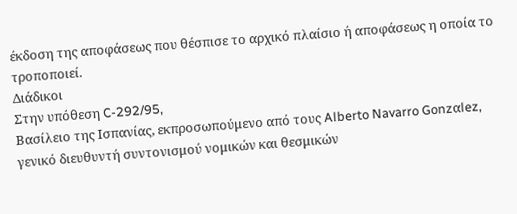έκδοση της αποφάσεως που θέσπισε το αρχικό πλαίσιο ή αποφάσεως η οποία το τροποποιεί.
Διάδικοι
Στην υπόθεση C-292/95,
Βασίλειο της Ισπανίας, εκπροσωπούμενο από τους Alberto Navarro Gonzαlez, γενικό διευθυντή συντονισμού νομικών και θεσμικών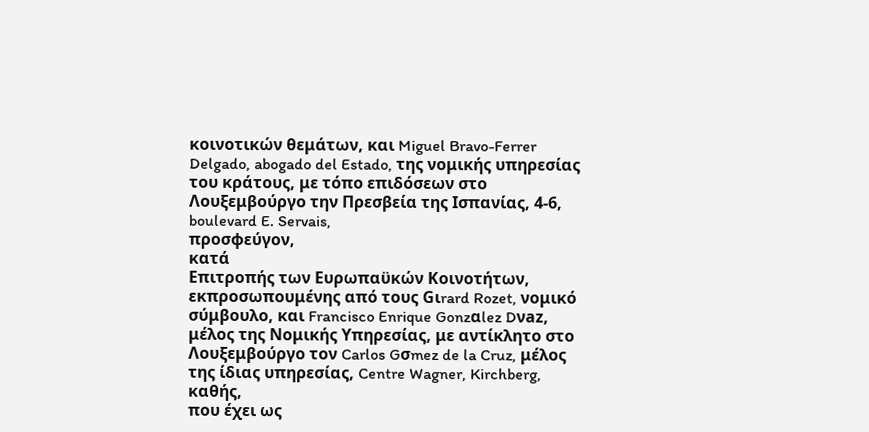κοινοτικών θεμάτων, και Miguel Bravo-Ferrer Delgado, abogado del Estado, της νομικής υπηρεσίας του κράτους, με τόπο επιδόσεων στο Λουξεμβούργο την Πρεσβεία της Ισπανίας, 4-6, boulevard E. Servais,
προσφεύγoν,
κατά
Eπιτροπής των Ευρωπαϋκών Κοινοτήτων, εκπροσωπουμένης από τους Gιrard Rozet, νομικό σύμβουλο, και Francisco Enrique Gonzαlez Dνaz, μέλος της Nομικής Yπηρεσίας, με αντίκλητο στο Λουξεμβούργο τον Carlos Gσmez de la Cruz, μέλος της ίδιας υπηρεσίας, Centre Wagner, Kirchberg,
καθής,
που έχει ως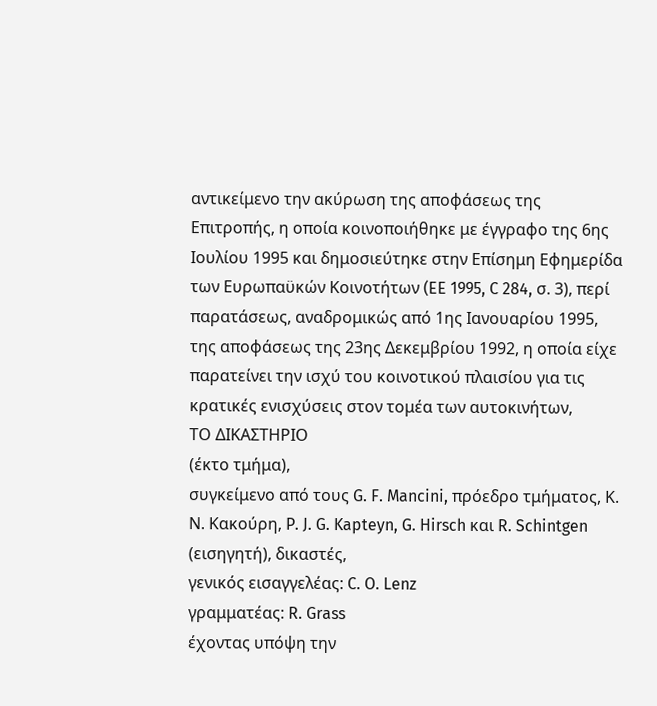αντικείμενο την ακύρωση της αποφάσεως της Επιτροπής, η οποία κοινοποιήθηκε με έγγραφο της 6ης Ιουλίου 1995 και δημοσιεύτηκε στην Επίσημη Εφημερίδα των Ευρωπαϋκών Κοινοτήτων (EE 1995, C 284, σ. 3), περί παρατάσεως, αναδρομικώς από 1ης Ιανουαρίου 1995, της αποφάσεως της 23ης Δεκεμβρίου 1992, η οποία είχε παρατείνει την ισχύ του κοινοτικού πλαισίου για τις κρατικές ενισχύσεις στον τομέα των αυτοκινήτων,
ΤΟ ΔΙΚΑΣΤΗΡΙΟ
(έκτο τμήμα),
συγκείμενο από τους G. F. Mancini, πρόεδρο τμήματος, Κ. Ν. Κακούρη, P. J. G. Kapteyn, G. Hirsch και R. Schintgen (εισηγητή), δικαστές,
γενικός εισαγγελέας: C. O. Lenz
γραμματέας: R. Grass
έχοντας υπόψη την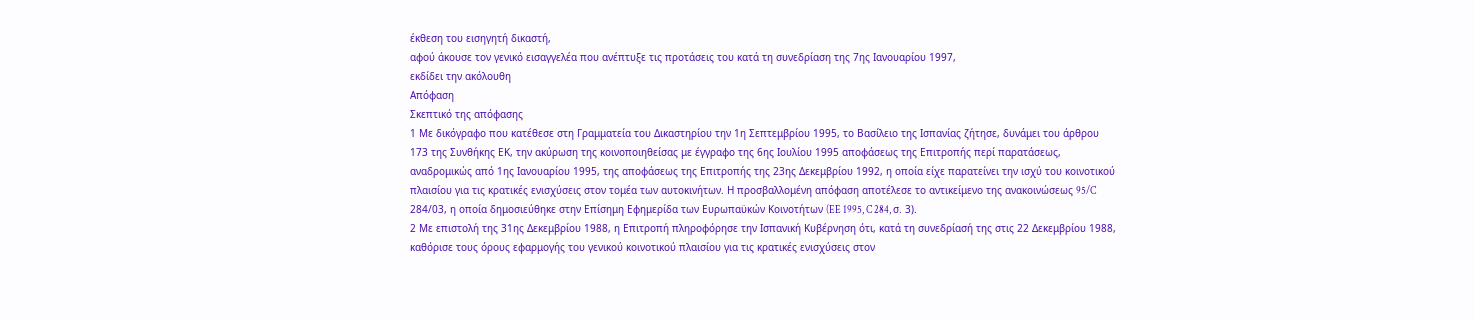έκθεση τoυ εισηγητή δικαστή,
αφού άκουσε τον γενικό εισαγγελέα που ανέπτυξε τις προτάσεις του κατά τη συνεδρίαση της 7ης Ιανουαρίου 1997,
εκδίδει την ακόλουθη
Απόφαση
Σκεπτικό της απόφασης
1 Με δικόγραφο που κατέθεσε στη Γραμματεία του Δικαστηρίου την 1η Σεπτεμβρίου 1995, το Βασίλειο της Ισπανίας ζήτησε, δυνάμει του άρθρου 173 της Συνθήκης ΕΚ, την ακύρωση της κοινοποιηθείσας με έγγραφο της 6ης Ιουλίου 1995 αποφάσεως της Επιτροπής περί παρατάσεως, αναδρομικώς από 1ης Ιανουαρίου 1995, της αποφάσεως της Επιτροπής της 23ης Δεκεμβρίου 1992, η οποία είχε παρατείνει την ισχύ του κοινοτικού πλαισίου για τις κρατικές ενισχύσεις στον τομέα των αυτοκινήτων. Η προσβαλλομένη απόφαση αποτέλεσε το αντικείμενο της ανακοινώσεως 95/C 284/03, η οποία δημοσιεύθηκε στην Επίσημη Εφημερίδα των Ευρωπαϋκών Κοινοτήτων (EE 1995, C 284, σ. 3).
2 Με επιστολή της 31ης Δεκεμβρίου 1988, η Επιτροπή πληροφόρησε την Ισπανική Κυβέρνηση ότι, κατά τη συνεδρίασή της στις 22 Δεκεμβρίου 1988, καθόρισε τους όρους εφαρμογής του γενικού κοινοτικού πλαισίου για τις κρατικές ενισχύσεις στον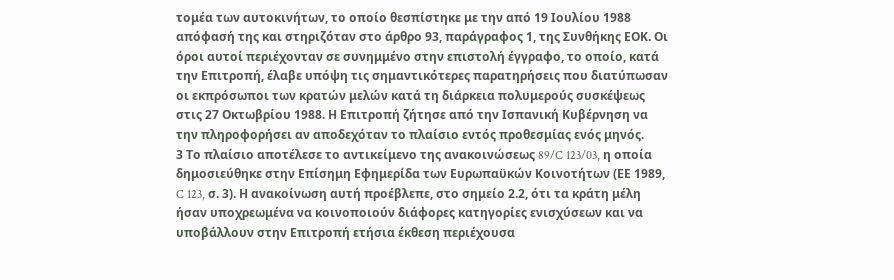τομέα των αυτοκινήτων, το οποίο θεσπίστηκε με την από 19 Ιουλίου 1988 απόφασή της και στηριζόταν στο άρθρο 93, παράγραφος 1, της Συνθήκης ΕΟΚ. Οι όροι αυτοί περιέχονταν σε συνημμένο στην επιστολή έγγραφο, το οποίο, κατά την Επιτροπή, έλαβε υπόψη τις σημαντικότερες παρατηρήσεις που διατύπωσαν οι εκπρόσωποι των κρατών μελών κατά τη διάρκεια πολυμερούς συσκέψεως στις 27 Οκτωβρίου 1988. Η Επιτροπή ζήτησε από την Ισπανική Κυβέρνηση να την πληροφορήσει αν αποδεχόταν το πλαίσιο εντός προθεσμίας ενός μηνός.
3 Το πλαίσιο αποτέλεσε το αντικείμενο της ανακοινώσεως 89/C 123/03, η οποία δημοσιεύθηκε στην Επίσημη Εφημερίδα των Ευρωπαϋκών Κοινοτήτων (ΕΕ 1989, C 123, σ. 3). Η ανακοίνωση αυτή προέβλεπε, στο σημείο 2.2, ότι τα κράτη μέλη ήσαν υποχρεωμένα να κοινοποιούν διάφορες κατηγορίες ενισχύσεων και να υποβάλλουν στην Επιτροπή ετήσια έκθεση περιέχουσα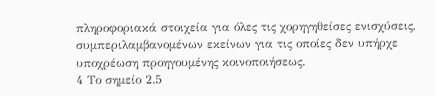πληροφοριακά στοιχεία για όλες τις χορηγηθείσες ενισχύσεις, συμπεριλαμβανομένων εκείνων για τις οποίες δεν υπήρχε υποχρέωση προηγουμένης κοινοποιήσεως.
4 Το σημείο 2.5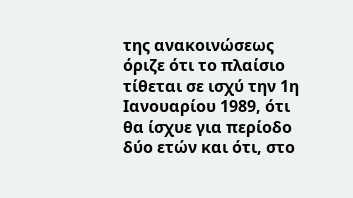της ανακοινώσεως όριζε ότι το πλαίσιο τίθεται σε ισχύ την 1η Ιανουαρίου 1989, ότι θα ίσχυε για περίοδο δύο ετών και ότι, στο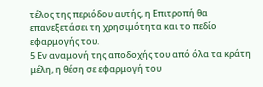τέλος της περιόδου αυτής, η Επιτροπή θα επανεξετάσει τη χρησιμότητα και το πεδίο εφαρμογής του.
5 Εν αναμονή της αποδοχής του από όλα τα κράτη μέλη, η θέση σε εφαρμογή του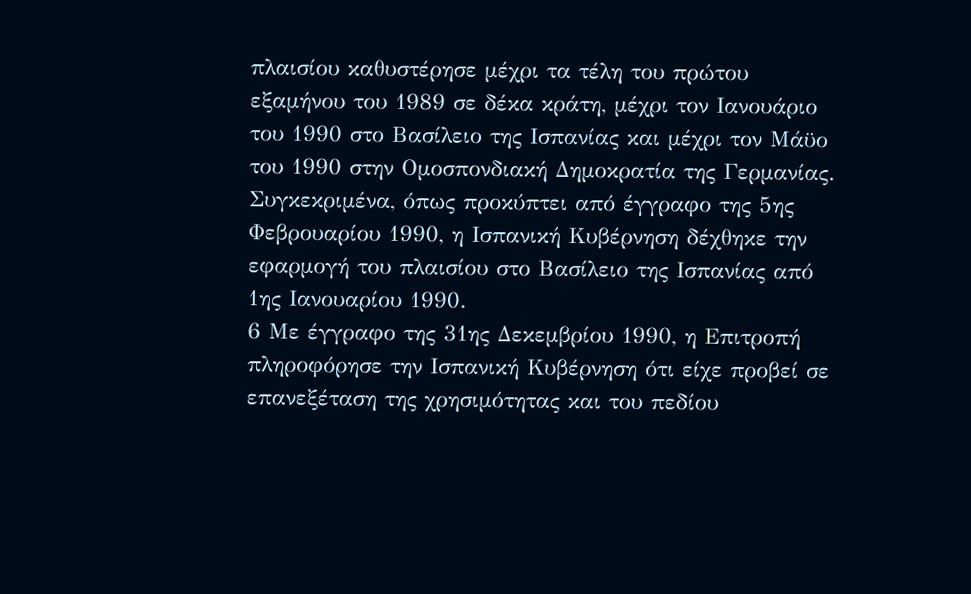πλαισίου καθυστέρησε μέχρι τα τέλη του πρώτου εξαμήνου του 1989 σε δέκα κράτη, μέχρι τον Ιανουάριο του 1990 στο Βασίλειο της Ισπανίας και μέχρι τον Μάϋο του 1990 στην Ομοσπονδιακή Δημοκρατία της Γερμανίας. Συγκεκριμένα, όπως προκύπτει από έγγραφο της 5ης Φεβρουαρίου 1990, η Ισπανική Κυβέρνηση δέχθηκε την εφαρμογή του πλαισίου στο Βασίλειο της Ισπανίας από 1ης Ιανουαρίου 1990.
6 Με έγγραφο της 31ης Δεκεμβρίου 1990, η Επιτροπή πληροφόρησε την Ισπανική Κυβέρνηση ότι είχε προβεί σε επανεξέταση της χρησιμότητας και του πεδίου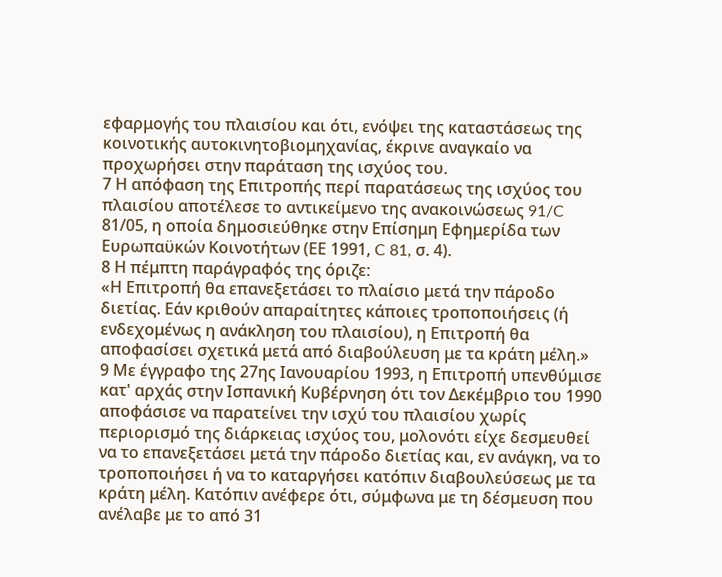εφαρμογής του πλαισίου και ότι, ενόψει της καταστάσεως της κοινοτικής αυτοκινητοβιομηχανίας, έκρινε αναγκαίο να προχωρήσει στην παράταση της ισχύος του.
7 Η απόφαση της Επιτροπής περί παρατάσεως της ισχύος του πλαισίου αποτέλεσε το αντικείμενο της ανακοινώσεως 91/C 81/05, η οποία δημοσιεύθηκε στην Επίσημη Εφημερίδα των Ευρωπαϋκών Κοινοτήτων (ΕΕ 1991, C 81, σ. 4).
8 Η πέμπτη παράγραφός της όριζε:
«Η Επιτροπή θα επανεξετάσει το πλαίσιο μετά την πάροδο διετίας. Εάν κριθούν απαραίτητες κάποιες τροποποιήσεις (ή ενδεχομένως η ανάκληση του πλαισίου), η Επιτροπή θα αποφασίσει σχετικά μετά από διαβούλευση με τα κράτη μέλη.»
9 Με έγγραφο της 27ης Ιανουαρίου 1993, η Επιτροπή υπενθύμισε κατ' αρχάς στην Ισπανική Κυβέρνηση ότι τον Δεκέμβριο του 1990 αποφάσισε να παρατείνει την ισχύ του πλαισίου χωρίς περιορισμό της διάρκειας ισχύος του, μολονότι είχε δεσμευθεί να το επανεξετάσει μετά την πάροδο διετίας και, εν ανάγκη, να το τροποποιήσει ή να το καταργήσει κατόπιν διαβουλεύσεως με τα κράτη μέλη. Κατόπιν ανέφερε ότι, σύμφωνα με τη δέσμευση που ανέλαβε με το από 31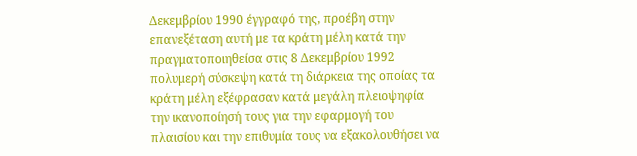Δεκεμβρίου 1990 έγγραφό της, προέβη στην επανεξέταση αυτή με τα κράτη μέλη κατά την πραγματοποιηθείσα στις 8 Δεκεμβρίου 1992 πολυμερή σύσκεψη κατά τη διάρκεια της οποίας τα κράτη μέλη εξέφρασαν κατά μεγάλη πλειοψηφία την ικανοποίησή τους για την εφαρμογή του πλαισίου και την επιθυμία τους να εξακολουθήσει να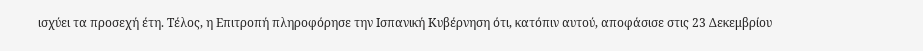ισχύει τα προσεχή έτη. Τέλος, η Επιτροπή πληροφόρησε την Ισπανική Κυβέρνηση ότι, κατόπιν αυτού, αποφάσισε στις 23 Δεκεμβρίου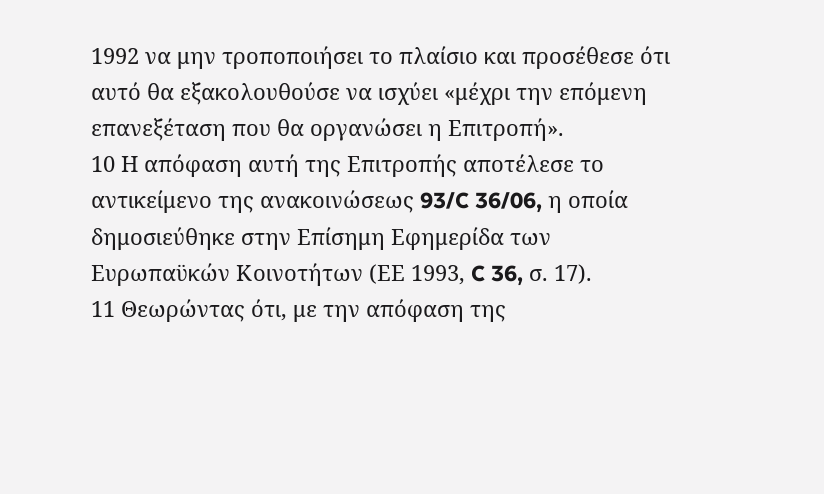1992 να μην τροποποιήσει το πλαίσιο και προσέθεσε ότι αυτό θα εξακολουθούσε να ισχύει «μέχρι την επόμενη επανεξέταση που θα οργανώσει η Επιτροπή».
10 Η απόφαση αυτή της Επιτροπής αποτέλεσε το αντικείμενο της ανακοινώσεως 93/C 36/06, η οποία δημοσιεύθηκε στην Επίσημη Εφημερίδα των Ευρωπαϋκών Κοινοτήτων (ΕΕ 1993, C 36, σ. 17).
11 Θεωρώντας ότι, με την απόφαση της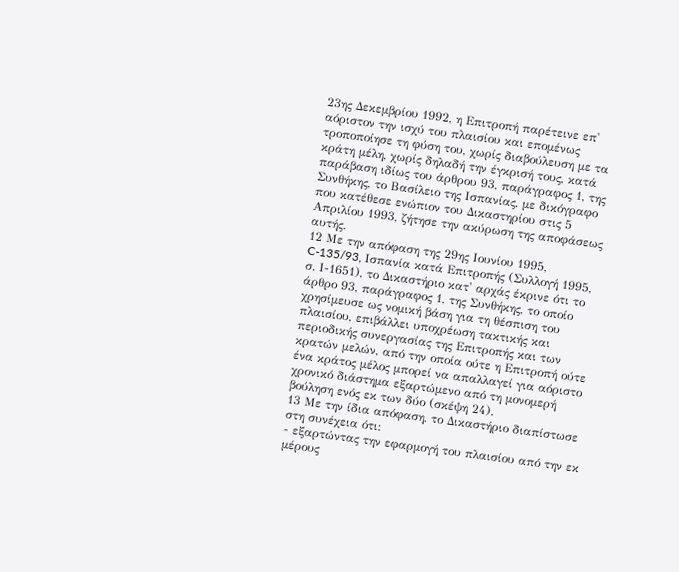23ης Δεκεμβρίου 1992, η Επιτροπή παρέτεινε επ' αόριστον την ισχύ του πλαισίου και επομένως τροποποίησε τη φύση του, χωρίς διαβούλευση με τα κράτη μέλη, χωρίς δηλαδή την έγκρισή τους, κατά παράβαση ιδίως του άρθρου 93, παράγραφος 1, της Συνθήκης, το Βασίλειο της Ισπανίας, με δικόγραφο που κατέθεσε ενώπιον του Δικαστηρίου στις 5 Απριλίου 1993, ζήτησε την ακύρωση της αποφάσεως αυτής.
12 Με την απόφαση της 29ης Ιουνίου 1995, C-135/93, Ισπανία κατά Επιτροπής (Συλλογή 1995, σ. Ι-1651), το Δικαστήριο κατ' αρχάς έκρινε ότι το άρθρο 93, παράγραφος 1, της Συνθήκης, το οποίο χρησίμευσε ως νομική βάση για τη θέσπιση του πλαισίου, επιβάλλει υποχρέωση τακτικής και περιοδικής συνεργασίας της Επιτροπής και των κρατών μελών, από την οποία ούτε η Επιτροπή ούτε ένα κράτος μέλος μπορεί να απαλλαγεί για αόριστο χρονικό διάστημα εξαρτώμενο από τη μονομερή βούληση ενός εκ των δύο (σκέψη 24).
13 Με την ίδια απόφαση, το Δικαστήριο διαπίστωσε στη συνέχεια ότι:
- εξαρτώντας την εφαρμογή του πλαισίου από την εκ μέρους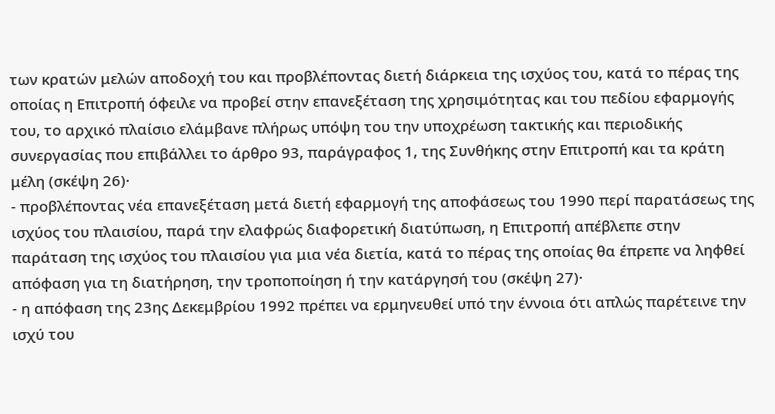των κρατών μελών αποδοχή του και προβλέποντας διετή διάρκεια της ισχύος του, κατά το πέρας της οποίας η Επιτροπή όφειλε να προβεί στην επανεξέταση της χρησιμότητας και του πεδίου εφαρμογής του, το αρχικό πλαίσιο ελάμβανε πλήρως υπόψη του την υποχρέωση τακτικής και περιοδικής συνεργασίας που επιβάλλει το άρθρο 93, παράγραφος 1, της Συνθήκης στην Επιτροπή και τα κράτη μέλη (σκέψη 26)·
- προβλέποντας νέα επανεξέταση μετά διετή εφαρμογή της αποφάσεως του 1990 περί παρατάσεως της ισχύος του πλαισίου, παρά την ελαφρώς διαφορετική διατύπωση, η Επιτροπή απέβλεπε στην παράταση της ισχύος του πλαισίου για μια νέα διετία, κατά το πέρας της οποίας θα έπρεπε να ληφθεί απόφαση για τη διατήρηση, την τροποποίηση ή την κατάργησή του (σκέψη 27)·
- η απόφαση της 23ης Δεκεμβρίου 1992 πρέπει να ερμηνευθεί υπό την έννοια ότι απλώς παρέτεινε την ισχύ του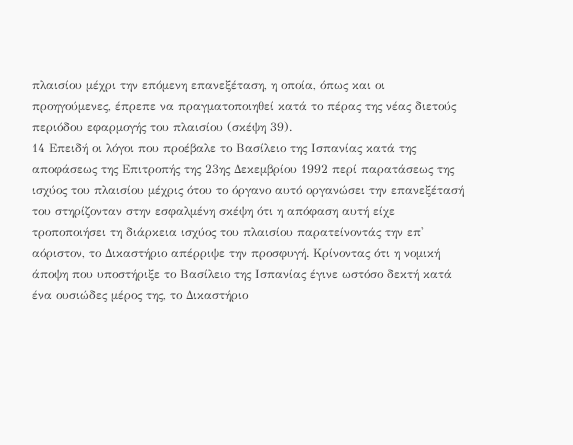πλαισίου μέχρι την επόμενη επανεξέταση, η οποία, όπως και οι προηγούμενες, έπρεπε να πραγματοποιηθεί κατά το πέρας της νέας διετούς περιόδου εφαρμογής του πλαισίου (σκέψη 39).
14 Επειδή οι λόγοι που προέβαλε το Βασίλειο της Ισπανίας κατά της αποφάσεως της Επιτροπής της 23ης Δεκεμβρίου 1992 περί παρατάσεως της ισχύος του πλαισίου μέχρις ότου το όργανο αυτό οργανώσει την επανεξέτασή του στηρίζονταν στην εσφαλμένη σκέψη ότι η απόφαση αυτή είχε τροποποιήσει τη διάρκεια ισχύος του πλαισίου παρατείνοντάς την επ' αόριστον, το Δικαστήριο απέρριψε την προσφυγή. Κρίνοντας ότι η νομική άποψη που υποστήριξε το Βασίλειο της Ισπανίας έγινε ωστόσο δεκτή κατά ένα ουσιώδες μέρος της, το Δικαστήριο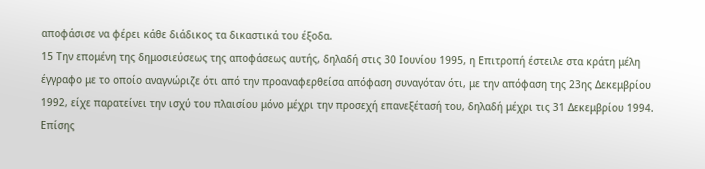αποφάσισε να φέρει κάθε διάδικος τα δικαστικά του έξοδα.
15 Την επομένη της δημοσιεύσεως της αποφάσεως αυτής, δηλαδή στις 30 Ιουνίου 1995, η Επιτροπή έστειλε στα κράτη μέλη έγγραφο με το οποίο αναγνώριζε ότι από την προαναφερθείσα απόφαση συναγόταν ότι, με την απόφαση της 23ης Δεκεμβρίου 1992, είχε παρατείνει την ισχύ του πλαισίου μόνο μέχρι την προσεχή επανεξέτασή του, δηλαδή μέχρι τις 31 Δεκεμβρίου 1994. Επίσης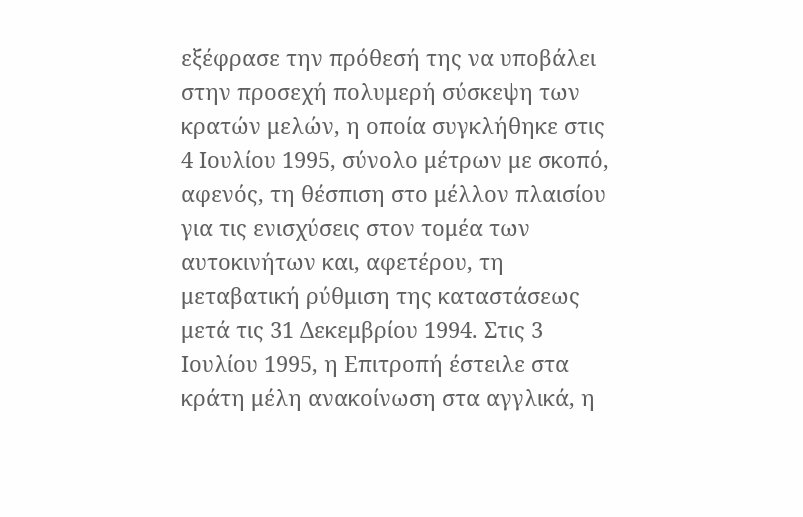εξέφρασε την πρόθεσή της να υποβάλει στην προσεχή πολυμερή σύσκεψη των κρατών μελών, η οποία συγκλήθηκε στις 4 Ιουλίου 1995, σύνολο μέτρων με σκοπό, αφενός, τη θέσπιση στο μέλλον πλαισίου για τις ενισχύσεις στον τομέα των αυτοκινήτων και, αφετέρου, τη μεταβατική ρύθμιση της καταστάσεως μετά τις 31 Δεκεμβρίου 1994. Στις 3 Ιουλίου 1995, η Επιτροπή έστειλε στα κράτη μέλη ανακοίνωση στα αγγλικά, η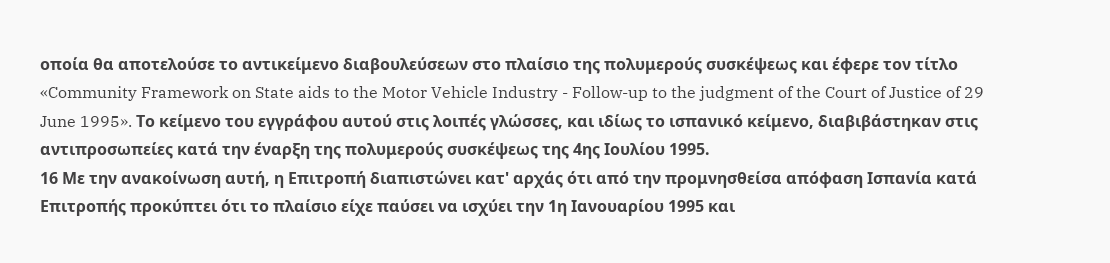οποία θα αποτελούσε το αντικείμενο διαβουλεύσεων στο πλαίσιο της πολυμερούς συσκέψεως και έφερε τον τίτλο «Community Framework on State aids to the Motor Vehicle Industry - Follow-up to the judgment of the Court of Justice of 29 June 1995». Το κείμενο του εγγράφου αυτού στις λοιπές γλώσσες, και ιδίως το ισπανικό κείμενο, διαβιβάστηκαν στις αντιπροσωπείες κατά την έναρξη της πολυμερούς συσκέψεως της 4ης Ιουλίου 1995.
16 Με την ανακοίνωση αυτή, η Επιτροπή διαπιστώνει κατ' αρχάς ότι από την προμνησθείσα απόφαση Ισπανία κατά Επιτροπής προκύπτει ότι το πλαίσιο είχε παύσει να ισχύει την 1η Ιανουαρίου 1995 και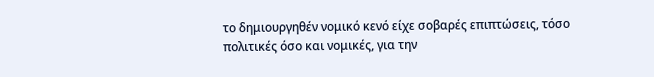το δημιουργηθέν νομικό κενό είχε σοβαρές επιπτώσεις, τόσο πολιτικές όσο και νομικές, για την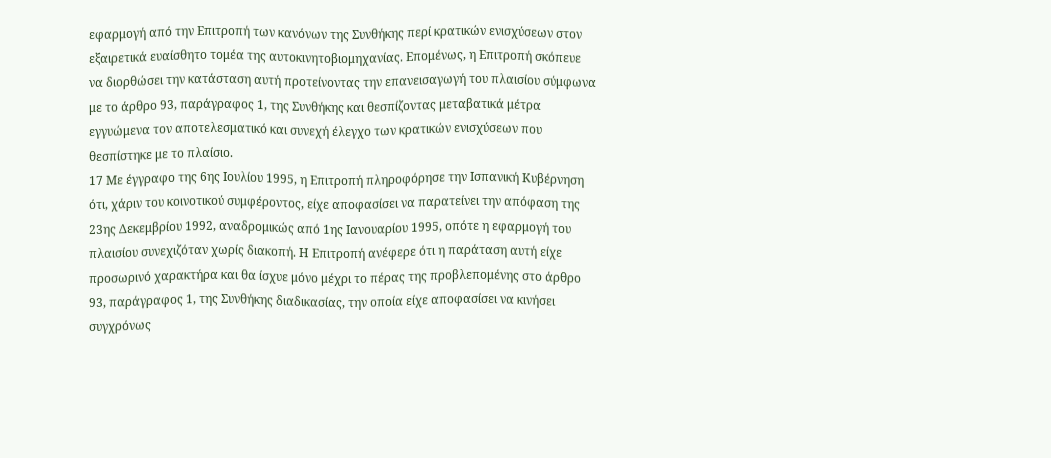εφαρμογή από την Επιτροπή των κανόνων της Συνθήκης περί κρατικών ενισχύσεων στον εξαιρετικά ευαίσθητο τομέα της αυτοκινητοβιομηχανίας. Επομένως, η Επιτροπή σκόπευε να διορθώσει την κατάσταση αυτή προτείνοντας την επανεισαγωγή του πλαισίου σύμφωνα με το άρθρο 93, παράγραφος 1, της Συνθήκης και θεσπίζοντας μεταβατικά μέτρα εγγυώμενα τον αποτελεσματικό και συνεχή έλεγχο των κρατικών ενισχύσεων που θεσπίστηκε με το πλαίσιο.
17 Με έγγραφο της 6ης Ιουλίου 1995, η Επιτροπή πληροφόρησε την Ισπανική Κυβέρνηση ότι, χάριν του κοινοτικού συμφέροντος, είχε αποφασίσει να παρατείνει την απόφαση της 23ης Δεκεμβρίου 1992, αναδρομικώς από 1ης Ιανουαρίου 1995, οπότε η εφαρμογή του πλαισίου συνεχιζόταν χωρίς διακοπή. Η Επιτροπή ανέφερε ότι η παράταση αυτή είχε προσωρινό χαρακτήρα και θα ίσχυε μόνο μέχρι το πέρας της προβλεπομένης στο άρθρο 93, παράγραφος 1, της Συνθήκης διαδικασίας, την οποία είχε αποφασίσει να κινήσει συγχρόνως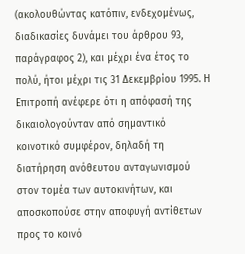(ακολουθώντας κατόπιν, ενδεχομένως, διαδικασίες δυνάμει του άρθρου 93, παράγραφος 2), και μέχρι ένα έτος το πολύ, ήτοι μέχρι τις 31 Δεκεμβρίου 1995. Η Επιτροπή ανέφερε ότι η απόφασή της δικαιολογούνταν από σημαντικό κοινοτικό συμφέρον, δηλαδή τη διατήρηση ανόθευτου ανταγωνισμού στον τομέα των αυτοκινήτων, και αποσκοπούσε στην αποφυγή αντίθετων προς το κοινό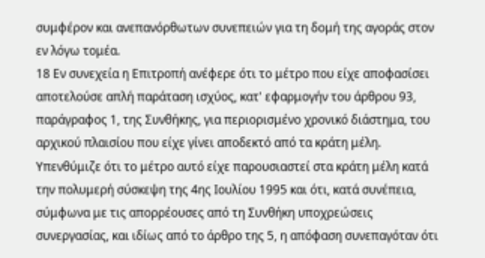συμφέρον και ανεπανόρθωτων συνεπειών για τη δομή της αγοράς στον εν λόγω τομέα.
18 Εν συνεχεία η Επιτροπή ανέφερε ότι το μέτρο που είχε αποφασίσει αποτελούσε απλή παράταση ισχύος, κατ' εφαρμογήν του άρθρου 93, παράγραφος 1, της Συνθήκης, για περιορισμένο χρονικό διάστημα, του αρχικού πλαισίου που είχε γίνει αποδεκτό από τα κράτη μέλη. Υπενθύμιζε ότι το μέτρο αυτό είχε παρουσιαστεί στα κράτη μέλη κατά την πολυμερή σύσκεψη της 4ης Ιουλίου 1995 και ότι, κατά συνέπεια, σύμφωνα με τις απορρέουσες από τη Συνθήκη υποχρεώσεις συνεργασίας, και ιδίως από το άρθρο της 5, η απόφαση συνεπαγόταν ότι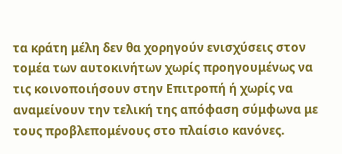τα κράτη μέλη δεν θα χορηγούν ενισχύσεις στον τομέα των αυτοκινήτων χωρίς προηγουμένως να τις κοινοποιήσουν στην Επιτροπή ή χωρίς να αναμείνουν την τελική της απόφαση σύμφωνα με τους προβλεπομένους στο πλαίσιο κανόνες.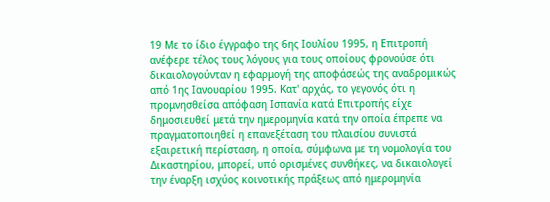19 Με το ίδιο έγγραφο της 6ης Ιουλίου 1995, η Επιτροπή ανέφερε τέλος τους λόγους για τους οποίους φρονούσε ότι δικαιολογούνταν η εφαρμογή της αποφάσεώς της αναδρομικώς από 1ης Ιανουαρίου 1995. Κατ' αρχάς, το γεγονός ότι η προμνησθείσα απόφαση Ισπανία κατά Επιτροπής είχε δημοσιευθεί μετά την ημερομηνία κατά την οποία έπρεπε να πραγματοποιηθεί η επανεξέταση του πλαισίου συνιστά εξαιρετική περίσταση, η οποία, σύμφωνα με τη νομολογία του Δικαστηρίου, μπορεί, υπό ορισμένες συνθήκες, να δικαιολογεί την έναρξη ισχύος κοινοτικής πράξεως από ημερομηνία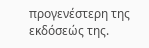προγενέστερη της εκδόσεώς της.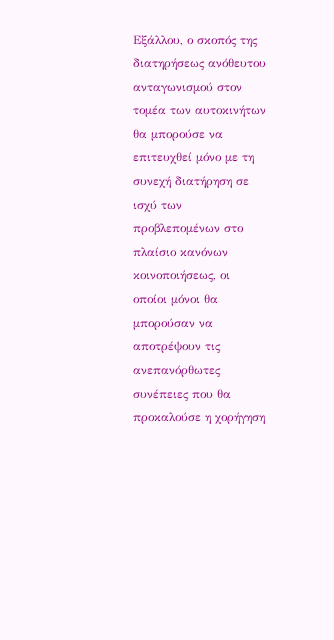Εξάλλου, ο σκοπός της διατηρήσεως ανόθευτου ανταγωνισμού στον τομέα των αυτοκινήτων θα μπορούσε να επιτευχθεί μόνο με τη συνεχή διατήρηση σε ισχύ των προβλεπομένων στο πλαίσιο κανόνων κοινοποιήσεως, οι οποίοι μόνοι θα μπορούσαν να αποτρέψουν τις ανεπανόρθωτες συνέπειες που θα προκαλούσε η χορήγηση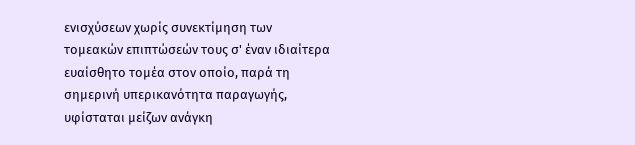ενισχύσεων χωρίς συνεκτίμηση των τομεακών επιπτώσεών τους σ' έναν ιδιαίτερα ευαίσθητο τομέα στον οποίο, παρά τη σημερινή υπερικανότητα παραγωγής, υφίσταται μείζων ανάγκη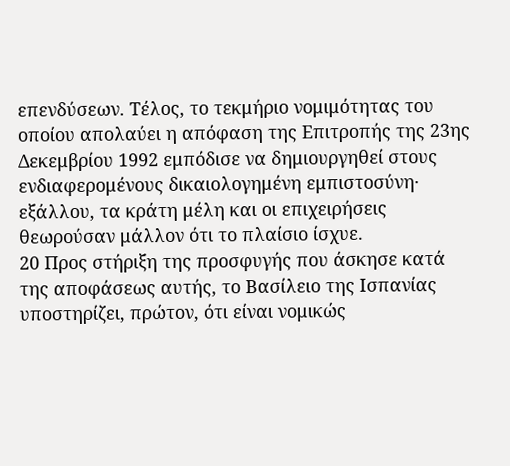επενδύσεων. Τέλος, το τεκμήριο νομιμότητας του οποίου απολαύει η απόφαση της Επιτροπής της 23ης Δεκεμβρίου 1992 εμπόδισε να δημιουργηθεί στους ενδιαφερομένους δικαιολογημένη εμπιστοσύνη· εξάλλου, τα κράτη μέλη και οι επιχειρήσεις θεωρούσαν μάλλον ότι το πλαίσιο ίσχυε.
20 Προς στήριξη της προσφυγής που άσκησε κατά της αποφάσεως αυτής, το Βασίλειο της Ισπανίας υποστηρίζει, πρώτον, ότι είναι νομικώς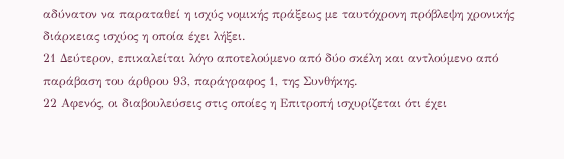αδύνατον να παραταθεί η ισχύς νομικής πράξεως με ταυτόχρονη πρόβλεψη χρονικής διάρκειας ισχύος η οποία έχει λήξει.
21 Δεύτερον, επικαλείται λόγο αποτελούμενο από δύο σκέλη και αντλούμενο από παράβαση του άρθρου 93, παράγραφος 1, της Συνθήκης.
22 Αφενός, οι διαβουλεύσεις στις οποίες η Επιτροπή ισχυρίζεται ότι έχει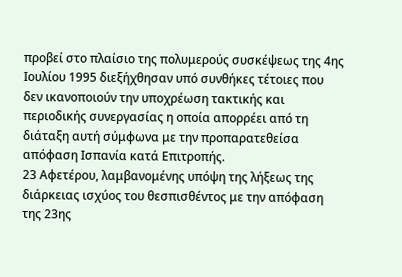προβεί στο πλαίσιο της πολυμερούς συσκέψεως της 4ης Ιουλίου 1995 διεξήχθησαν υπό συνθήκες τέτοιες που δεν ικανοποιούν την υποχρέωση τακτικής και περιοδικής συνεργασίας η οποία απορρέει από τη διάταξη αυτή σύμφωνα με την προπαρατεθείσα απόφαση Ισπανία κατά Επιτροπής.
23 Αφετέρου, λαμβανομένης υπόψη της λήξεως της διάρκειας ισχύος του θεσπισθέντος με την απόφαση της 23ης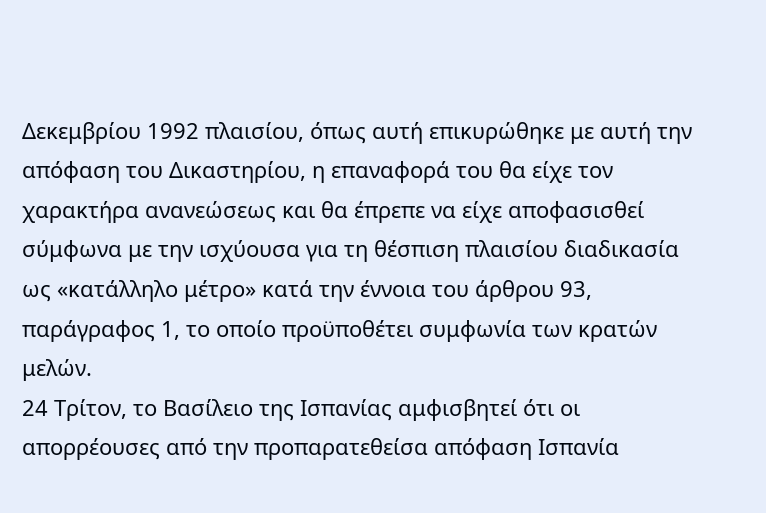Δεκεμβρίου 1992 πλαισίου, όπως αυτή επικυρώθηκε με αυτή την απόφαση του Δικαστηρίου, η επαναφορά του θα είχε τον χαρακτήρα ανανεώσεως και θα έπρεπε να είχε αποφασισθεί σύμφωνα με την ισχύουσα για τη θέσπιση πλαισίου διαδικασία ως «κατάλληλο μέτρο» κατά την έννοια του άρθρου 93, παράγραφος 1, το οποίο προϋποθέτει συμφωνία των κρατών μελών.
24 Τρίτον, το Βασίλειο της Ισπανίας αμφισβητεί ότι οι απορρέουσες από την προπαρατεθείσα απόφαση Ισπανία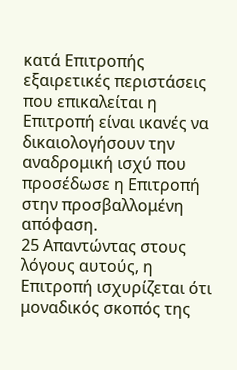κατά Επιτροπής εξαιρετικές περιστάσεις που επικαλείται η Επιτροπή είναι ικανές να δικαιολογήσουν την αναδρομική ισχύ που προσέδωσε η Επιτροπή στην προσβαλλομένη απόφαση.
25 Απαντώντας στους λόγους αυτούς, η Επιτροπή ισχυρίζεται ότι μοναδικός σκοπός της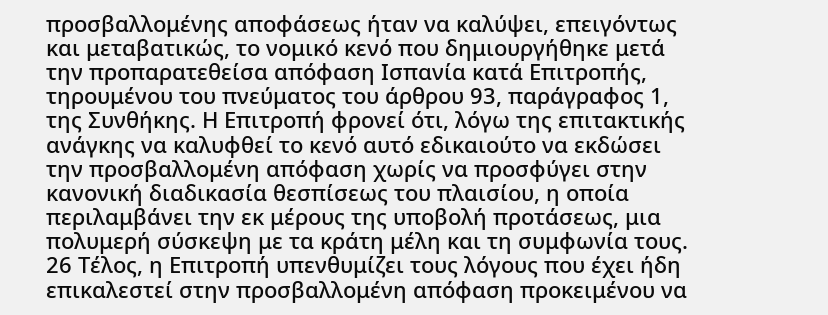προσβαλλομένης αποφάσεως ήταν να καλύψει, επειγόντως και μεταβατικώς, το νομικό κενό που δημιουργήθηκε μετά την προπαρατεθείσα απόφαση Ισπανία κατά Επιτροπής, τηρουμένου του πνεύματος του άρθρου 93, παράγραφος 1, της Συνθήκης. Η Επιτροπή φρονεί ότι, λόγω της επιτακτικής ανάγκης να καλυφθεί το κενό αυτό εδικαιούτο να εκδώσει την προσβαλλομένη απόφαση χωρίς να προσφύγει στην κανονική διαδικασία θεσπίσεως του πλαισίου, η οποία περιλαμβάνει την εκ μέρους της υποβολή προτάσεως, μια πολυμερή σύσκεψη με τα κράτη μέλη και τη συμφωνία τους.
26 Τέλος, η Επιτροπή υπενθυμίζει τους λόγους που έχει ήδη επικαλεστεί στην προσβαλλομένη απόφαση προκειμένου να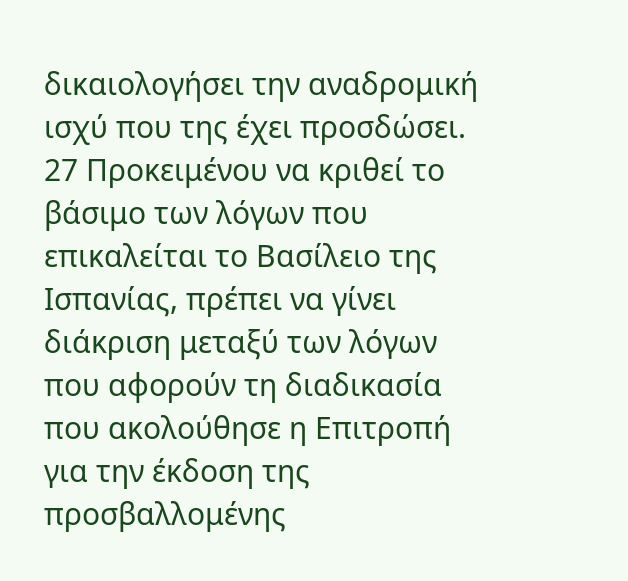δικαιολογήσει την αναδρομική ισχύ που της έχει προσδώσει.
27 Προκειμένου να κριθεί το βάσιμο των λόγων που επικαλείται το Βασίλειο της Ισπανίας, πρέπει να γίνει διάκριση μεταξύ των λόγων που αφορούν τη διαδικασία που ακολούθησε η Επιτροπή για την έκδοση της προσβαλλομένης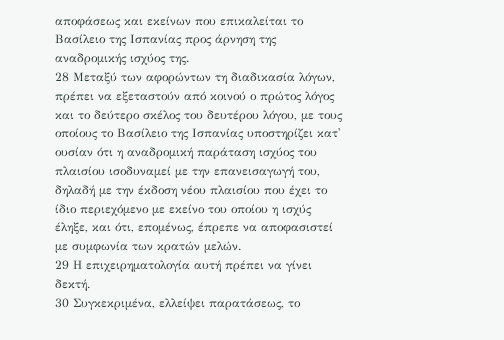αποφάσεως και εκείνων που επικαλείται το Βασίλειο της Ισπανίας προς άρνηση της αναδρομικής ισχύος της.
28 Μεταξύ των αφορώντων τη διαδικασία λόγων, πρέπει να εξεταστούν από κοινού ο πρώτος λόγος και το δεύτερο σκέλος του δευτέρου λόγου, με τους οποίους το Βασίλειο της Ισπανίας υποστηρίζει κατ' ουσίαν ότι η αναδρομική παράταση ισχύος του πλαισίου ισοδυναμεί με την επανεισαγωγή του, δηλαδή με την έκδοση νέου πλαισίου που έχει το ίδιο περιεχόμενο με εκείνο του οποίου η ισχύς έληξε, και ότι, επομένως, έπρεπε να αποφασιστεί με συμφωνία των κρατών μελών.
29 Η επιχειρηματολογία αυτή πρέπει να γίνει δεκτή.
30 Συγκεκριμένα, ελλείψει παρατάσεως, το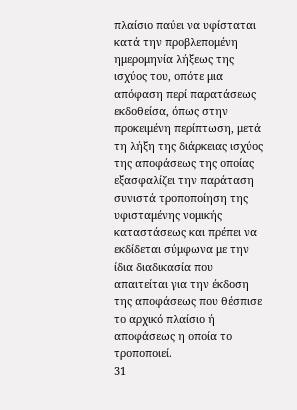πλαίσιο παύει να υφίσταται κατά την προβλεπομένη ημερομηνία λήξεως της ισχύος του, οπότε μια απόφαση περί παρατάσεως εκδοθείσα, όπως στην προκειμένη περίπτωση, μετά τη λήξη της διάρκειας ισχύος της αποφάσεως της οποίας εξασφαλίζει την παράταση συνιστά τροποποίηση της υφισταμένης νομικής καταστάσεως και πρέπει να εκδίδεται σύμφωνα με την ίδια διαδικασία που απαιτείται για την έκδοση της αποφάσεως που θέσπισε το αρχικό πλαίσιο ή αποφάσεως η οποία το τροποποιεί.
31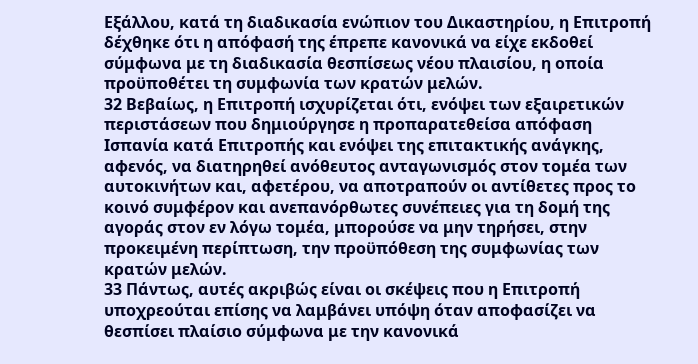Εξάλλου, κατά τη διαδικασία ενώπιον του Δικαστηρίου, η Επιτροπή δέχθηκε ότι η απόφασή της έπρεπε κανονικά να είχε εκδοθεί σύμφωνα με τη διαδικασία θεσπίσεως νέου πλαισίου, η οποία προϋποθέτει τη συμφωνία των κρατών μελών.
32 Βεβαίως, η Επιτροπή ισχυρίζεται ότι, ενόψει των εξαιρετικών περιστάσεων που δημιούργησε η προπαρατεθείσα απόφαση Ισπανία κατά Επιτροπής και ενόψει της επιτακτικής ανάγκης, αφενός, να διατηρηθεί ανόθευτος ανταγωνισμός στον τομέα των αυτοκινήτων και, αφετέρου, να αποτραπούν οι αντίθετες προς το κοινό συμφέρον και ανεπανόρθωτες συνέπειες για τη δομή της αγοράς στον εν λόγω τομέα, μπορούσε να μην τηρήσει, στην προκειμένη περίπτωση, την προϋπόθεση της συμφωνίας των κρατών μελών.
33 Πάντως, αυτές ακριβώς είναι οι σκέψεις που η Επιτροπή υποχρεούται επίσης να λαμβάνει υπόψη όταν αποφασίζει να θεσπίσει πλαίσιο σύμφωνα με την κανονικά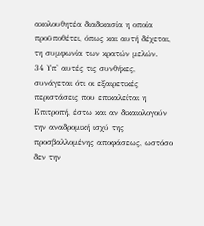ακολουθητέα διαδικασία η οποία προϋποθέτει, όπως και αυτή δέχεται, τη συμφωνία των κρατών μελών.
34 Υπ' αυτές τις συνθήκες, συνάγεται ότι οι εξαιρετικές περιστάσεις που επικαλείται η Επιτροπή, έστω και αν δικαιολογούν την αναδρομική ισχύ της προσβαλλομένης αποφάσεως, ωστόσο δεν την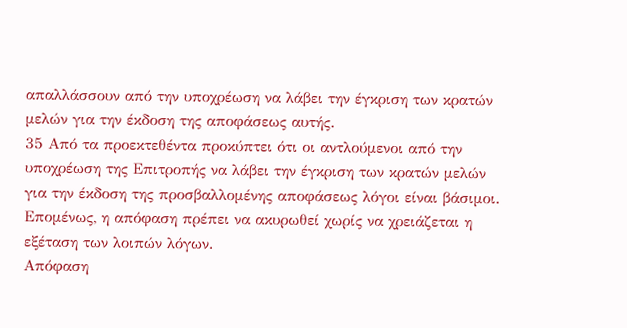απαλλάσσουν από την υποχρέωση να λάβει την έγκριση των κρατών μελών για την έκδοση της αποφάσεως αυτής.
35 Από τα προεκτεθέντα προκύπτει ότι οι αντλούμενοι από την υποχρέωση της Επιτροπής να λάβει την έγκριση των κρατών μελών για την έκδοση της προσβαλλομένης αποφάσεως λόγοι είναι βάσιμοι. Επομένως, η απόφαση πρέπει να ακυρωθεί χωρίς να χρειάζεται η εξέταση των λοιπών λόγων.
Απόφαση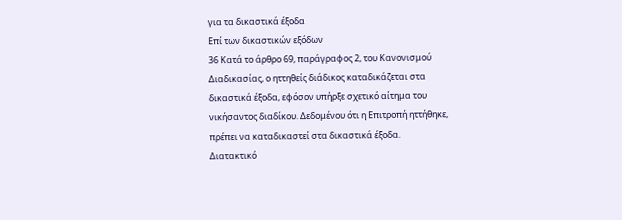για τα δικαστικά έξοδα
Επί των δικαστικών εξόδων
36 Κατά το άρθρο 69, παράγραφος 2, του Κανονισμού Διαδικασίας, ο ηττηθείς διάδικος καταδικάζεται στα δικαστικά έξοδα, εφόσον υπήρξε σχετικό αίτημα του νικήσαντος διαδίκου. Δεδομένου ότι η Επιτροπή ηττήθηκε, πρέπει να καταδικαστεί στα δικαστικά έξοδα.
Διατακτικό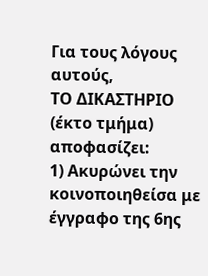Για τους λόγους αυτούς,
ΤΟ ΔΙΚΑΣΤΗΡΙΟ
(έκτο τμήμα)
αποφασίζει:
1) Ακυρώνει την κοινοποιηθείσα με έγγραφο της 6ης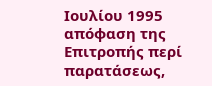Ιουλίου 1995 απόφαση της Επιτροπής περί παρατάσεως,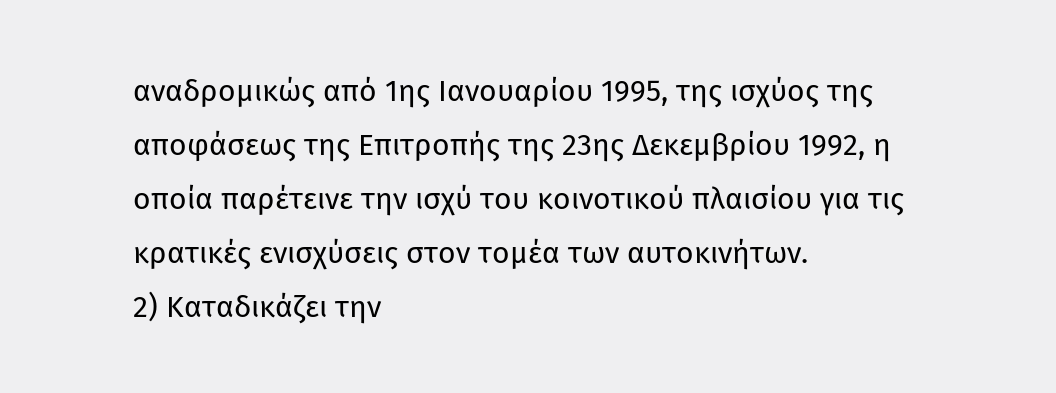αναδρομικώς από 1ης Ιανουαρίου 1995, της ισχύος της αποφάσεως της Επιτροπής της 23ης Δεκεμβρίου 1992, η οποία παρέτεινε την ισχύ του κοινοτικού πλαισίου για τις κρατικές ενισχύσεις στον τομέα των αυτοκινήτων.
2) Καταδικάζει την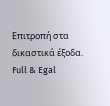Επιτροπή στα δικαστικά έξοδα.
Full & Egal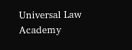Universal Law Academy